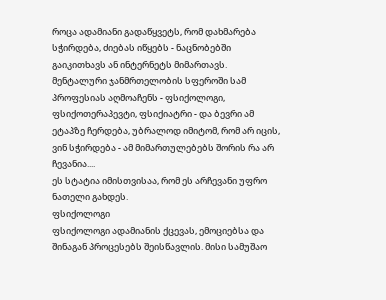როცა ადამიანი გადაწყვეტს, რომ დახმარება სჭირდება, ძიებას იწყებს - ნაცნობებში გაიკითხავს ან ინტერნეტს მიმართავს. მენტალური ჯანმრთელობის სფეროში სამ პროფესიას აღმოაჩენს - ფსიქოლოგი, ფსიქოთერაპევტი, ფსიქიატრი - და ბევრი ამ ეტაპზე ჩერდება, უბრალოდ იმიტომ, რომ არ იცის, ვინ სჭირდება - ამ მიმართულებებს შორის რა არ ჩევანია....
ეს სტატია იმისთვისაა, რომ ეს არჩევანი უფრო ნათელი გახდეს.
ფსიქოლოგი
ფსიქოლოგი ადამიანის ქცევას, ემოციებსა და შინაგან პროცესებს შეისწავლის. მისი სამუშაო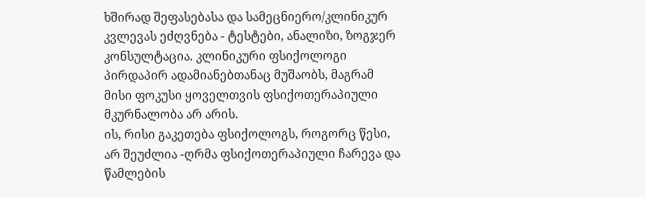ხშირად შეფასებასა და სამეცნიერო/კლინიკურ კვლევას ეძღვნება - ტესტები, ანალიზი, ზოგჯერ კონსულტაცია. კლინიკური ფსიქოლოგი პირდაპირ ადამიანებთანაც მუშაობს, მაგრამ მისი ფოკუსი ყოველთვის ფსიქოთერაპიული მკურნალობა არ არის.
ის, რისი გაკეთება ფსიქოლოგს, როგორც წესი, არ შეუძლია -ღრმა ფსიქოთერაპიული ჩარევა და წამლების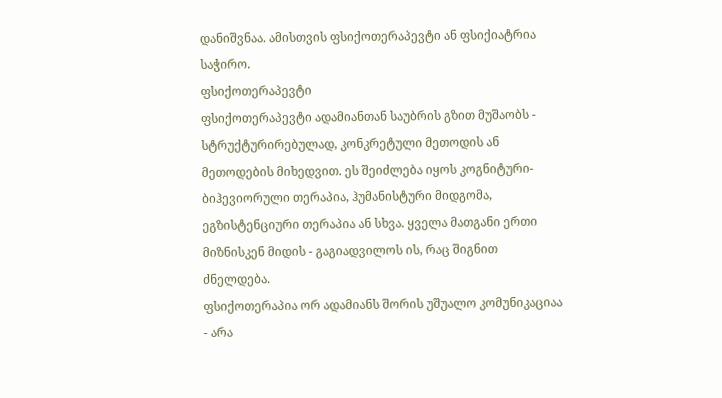დანიშვნაა. ამისთვის ფსიქოთერაპევტი ან ფსიქიატრია საჭირო.
ფსიქოთერაპევტი
ფსიქოთერაპევტი ადამიანთან საუბრის გზით მუშაობს - სტრუქტურირებულად, კონკრეტული მეთოდის ან მეთოდების მიხედვით. ეს შეიძლება იყოს კოგნიტური-ბიჰევიორული თერაპია, ჰუმანისტური მიდგომა, ეგზისტენციური თერაპია ან სხვა. ყველა მათგანი ერთი მიზნისკენ მიდის - გაგიადვილოს ის, რაც შიგნით ძნელდება.
ფსიქოთერაპია ორ ადამიანს შორის უშუალო კომუნიკაციაა - არა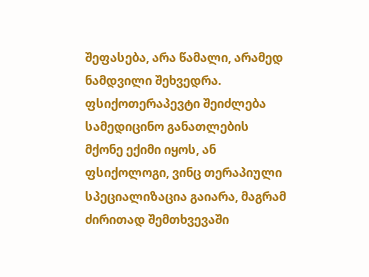შეფასება, არა წამალი, არამედ ნამდვილი შეხვედრა.
ფსიქოთერაპევტი შეიძლება სამედიცინო განათლების მქონე ექიმი იყოს, ან ფსიქოლოგი, ვინც თერაპიული სპეციალიზაცია გაიარა, მაგრამ ძირითად შემთხვევაში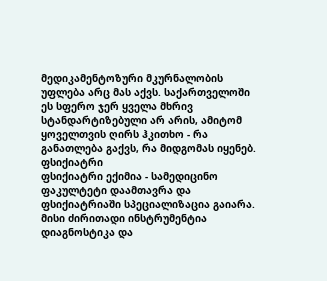მედიკამენტოზური მკურნალობის უფლება არც მას აქვს. საქართველოში ეს სფერო ჯერ ყველა მხრივ სტანდარტიზებული არ არის, ამიტომ ყოველთვის ღირს ჰკითხო - რა განათლება გაქვს, რა მიდგომას იყენებ.
ფსიქიატრი
ფსიქიატრი ექიმია - სამედიცინო ფაკულტეტი დაამთავრა და ფსიქიატრიაში სპეციალიზაცია გაიარა. მისი ძირითადი ინსტრუმენტია დიაგნოსტიკა და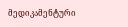მედიკამენტური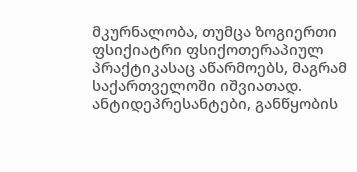მკურნალობა, თუმცა ზოგიერთი ფსიქიატრი ფსიქოთერაპიულ პრაქტიკასაც აწარმოებს, მაგრამ საქართველოში იშვიათად. ანტიდეპრესანტები, განწყობის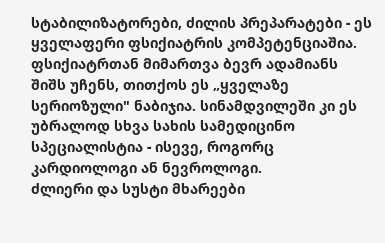სტაბილიზატორები, ძილის პრეპარატები - ეს ყველაფერი ფსიქიატრის კომპეტენციაშია.
ფსიქიატრთან მიმართვა ბევრ ადამიანს შიშს უჩენს, თითქოს ეს „ყველაზე სერიოზული" ნაბიჯია. სინამდვილეში კი ეს უბრალოდ სხვა სახის სამედიცინო სპეციალისტია - ისევე, როგორც კარდიოლოგი ან ნევროლოგი.
ძლიერი და სუსტი მხარეები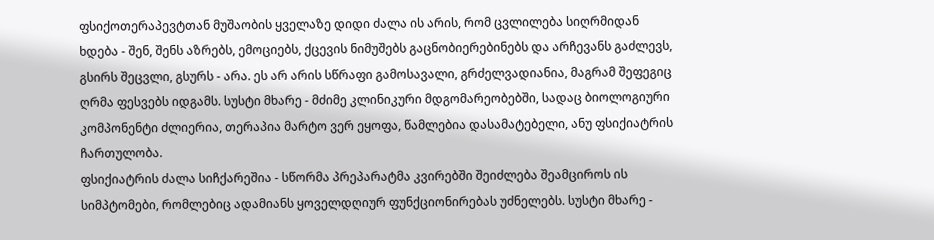ფსიქოთერაპევტთან მუშაობის ყველაზე დიდი ძალა ის არის, რომ ცვლილება სიღრმიდან ხდება - შენ, შენს აზრებს, ემოციებს, ქცევის ნიმუშებს გაცნობიერებინებს და არჩევანს გაძლევს, გსირს შეცვლი, გსურს - არა. ეს არ არის სწრაფი გამოსავალი, გრძელვადიანია, მაგრამ შეფეგიც ღრმა ფესვებს იდგამს. სუსტი მხარე - მძიმე კლინიკური მდგომარეობებში, სადაც ბიოლოგიური კომპონენტი ძლიერია, თერაპია მარტო ვერ ეყოფა, წამლებია დასამატებელი, ანუ ფსიქიატრის ჩართულობა.
ფსიქიატრის ძალა სიჩქარეშია - სწორმა პრეპარატმა კვირებში შეიძლება შეამციროს ის სიმპტომები, რომლებიც ადამიანს ყოველდღიურ ფუნქციონირებას უძნელებს. სუსტი მხარე -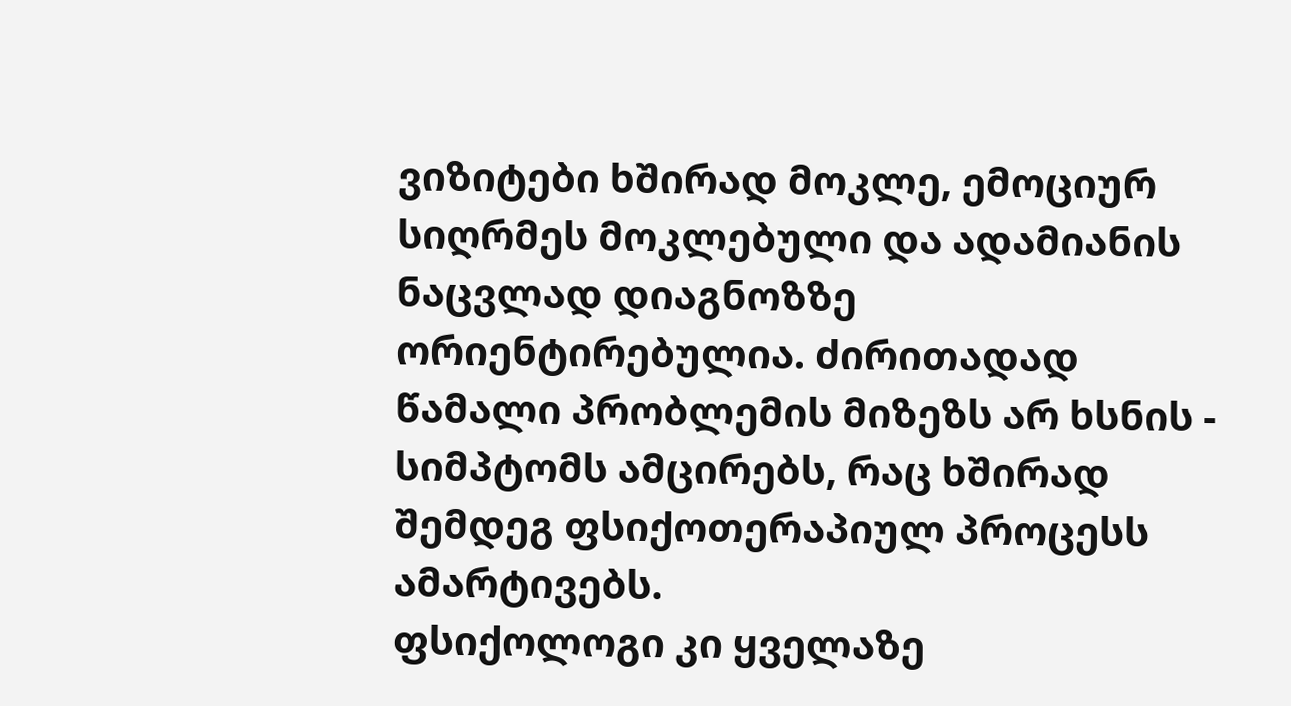ვიზიტები ხშირად მოკლე, ემოციურ სიღრმეს მოკლებული და ადამიანის ნაცვლად დიაგნოზზე ორიენტირებულია. ძირითადად წამალი პრობლემის მიზეზს არ ხსნის - სიმპტომს ამცირებს, რაც ხშირად შემდეგ ფსიქოთერაპიულ პროცესს ამარტივებს.
ფსიქოლოგი კი ყველაზე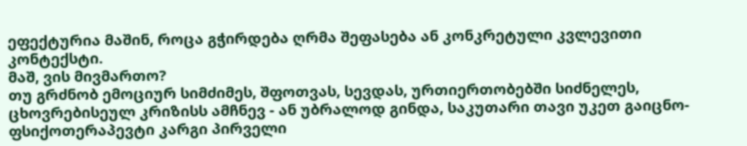ეფექტურია მაშინ, როცა გჭირდება ღრმა შეფასება ან კონკრეტული კვლევითი კონტექსტი.
მაშ, ვის მივმართო?
თუ გრძნობ ემოციურ სიმძიმეს, შფოთვას, სევდას, ურთიერთობებში სიძნელეს, ცხოვრებისეულ კრიზისს ამჩნევ - ან უბრალოდ გინდა, საკუთარი თავი უკეთ გაიცნო- ფსიქოთერაპევტი კარგი პირველი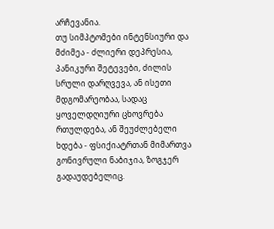არჩევანია.
თუ სიმპტომები ინტენსიური და მძიმეა - ძლიერი დეპრესია, პანიკური შეტევები, ძილის სრული დარღვევა, ან ისეთი მდგომარეობაა, სადაც ყოველდღიური ცხოვრება რთულდება, ან შეუძლებელი ხდება - ფსიქიატრთან მიმართვა გონივრული ნაბიჯია, ზოგჯერ გადაუდებელიც.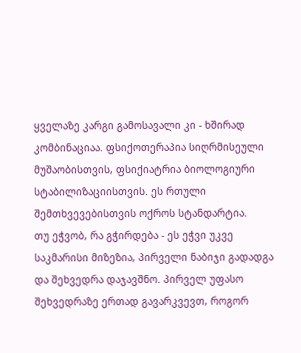ყველაზე კარგი გამოსავალი კი - ხშირად კომბინაციაა. ფსიქოთერაპია სიღრმისეული მუშაობისთვის, ფსიქიატრია ბიოლოგიური სტაბილიზაციისთვის. ეს რთული შემთხვევებისთვის ოქროს სტანდარტია.
თუ ეჭვობ, რა გჭირდება - ეს ეჭვი უკვე საკმარისი მიზეზია, პირველი ნაბიჯი გადადგა და შეხვედრა დაჯავშნო. პირველ უფასო შეხვედრაზე ერთად გავარკვევთ, როგორ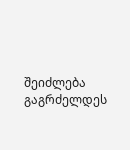შეიძლება გაგრძელდეს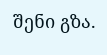შენი გზა.